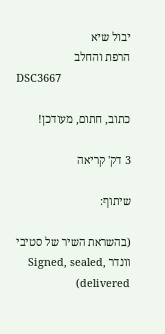יבול שיא
הרפת והחלב
DSC3667

כתוב, חתום, מעודכן!

3 דק' קריאה

שיתוף:

(בהשראת השיר של סטיבי וונדר Signed, sealed, delivered)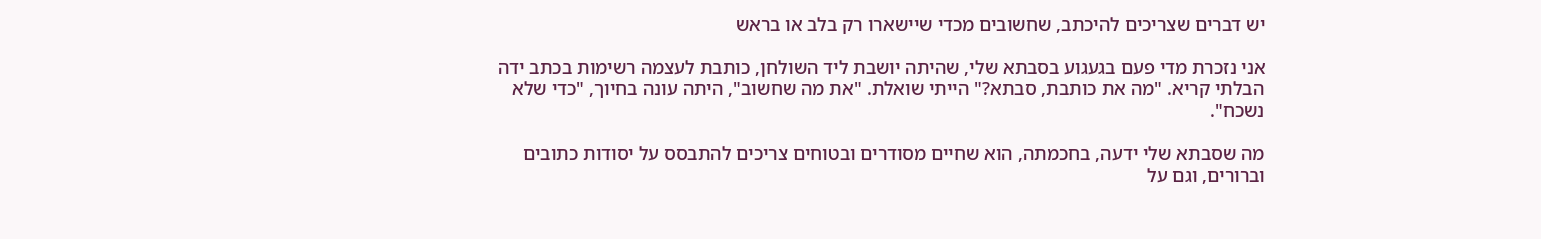יש דברים שצריכים להיכתב, שחשובים מכדי שיישארו רק בלב או בראש

אני נזכרת מדי פעם בגעגוע בסבתא שלי, שהיתה יושבת ליד השולחן, כותבת לעצמה רשימות בכתב ידה הבלתי קריא. "מה את כותבת, סבתא?" הייתי שואלת. "את מה שחשוב", היתה עונה בחיוך, "כדי שלא נשכח".

מה שסבתא שלי ידעה, בחכמתה, הוא שחיים מסודרים ובטוחים צריכים להתבסס על יסודות כתובים וברורים, וגם על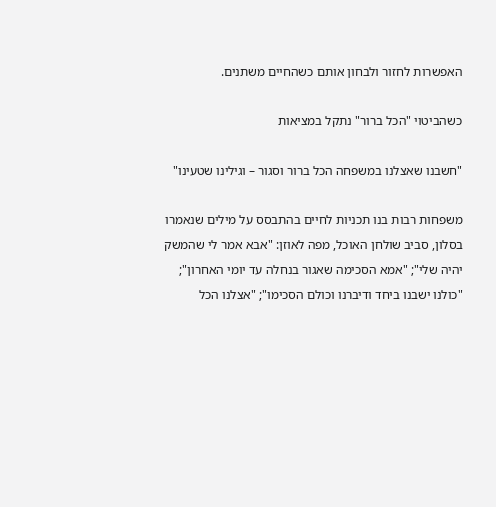האפשרות לחזור ולבחון אותם כשהחיים משתנים.

כשהביטוי "הכל ברור" נתקל במציאות

"חשבנו שאצלנו במשפחה הכל ברור וסגור – וגילינו שטעינו"

משפחות רבות בנו תכניות לחיים בהתבסס על מילים שנאמרו בסלון, סביב שולחן האוכל, מפה לאוזן: "אבא אמר לי שהמשק יהיה שלי"; "אמא הסכימה שאגור בנחלה עד יומי האחרון"; "כולנו ישבנו ביחד ודיברנו וכולם הסכימו"; "אצלנו הכל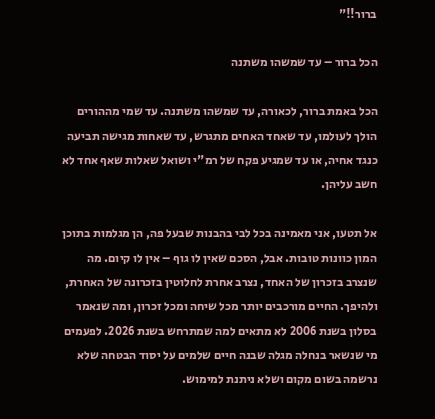ברור!!"

הכל ברור – עד שמשהו משתנה

הכל באמת ברור, לכאורה, עד שמשהו משתנה. עד שמי מההורים הולך לעולמו, עד שאחד האחים מתגרש, עד שאחות מגישה תביעה כנגד אחיה, או עד שמגיע פקח של רמ"י ושואל שאלות שאף אחד לא חשב עליהן.

אל תטעו, אני מאמינה בכל לבי בהבנות שבעל פה, הן מגלמות בתוכן המון כוונות טובות. אבל, הסכם שאין לו גוף – אין לו קיום. מה שנצרב בזכרון של האחד, נצרב אחרת לחלוטין בזכרונה של האחרת, ולהיפך. החיים מורכבים יותר מכל שיחה ומכל זכרון, ומה שנאמר בסלון בשנת 2006 לא מתאים למה שמתרחש בשנת 2026. לפעמים מי שנשאר בנחלה מגלה שבנה חיים שלמים על יסוד הבטחה שלא נרשמה בשום מקום ושלא ניתנת למימוש.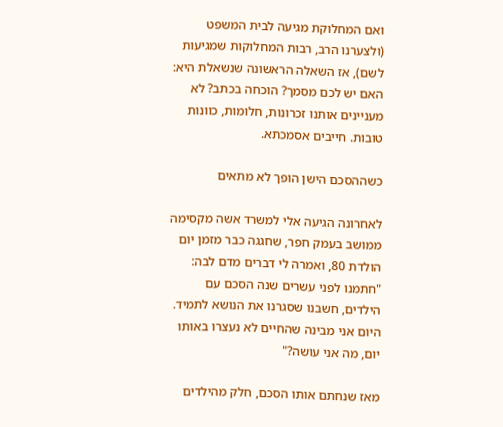ואם המחלוקת מגיעה לבית המשפט (ולצערנו הרב, רבות המחלוקות שמגיעות לשם), אז השאלה הראשונה שנשאלת היא: האם יש לכם מסמך? הוכחה בכתב? לא מעניינים אותנו זכרונות, חלומות, כוונות טובות. חייבים אסמכתא.

כשההסכם הישן הופך לא מתאים

לאחרונה הגיעה אלי למשרד אשה מקסימה ממושב בעמק חפר, שחגגה כבר מזמן יום הולדת 80, ואמרה לי דברים מדם לבה: "חתמנו לפני עשרים שנה הסכם עם הילדים, חשבנו שסגרנו את הנושא לתמיד. היום אני מבינה שהחיים לא נעצרו באותו יום, מה אני עושה?"

מאז שנחתם אותו הסכם, חלק מהילדים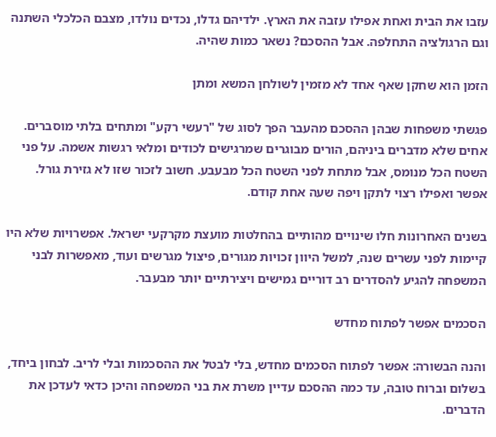עזבו את הבית ואחת אפילו עזבה את הארץ. ילדיהם גדלו, נכדים נולדו, מצבם הכלכלי השתנה וגם הרגולציה התחלפה. אבל ההסכם? נשאר כמות שהיה.

הזמן הוא שחקן שאף אחד לא מזמין לשולחן המשא ומתן

פגשתי משפחות שבהן ההסכם מהעבר הפך לסוג של "רעשי רקע" ומתחים בלתי מוסברים.  אחים שלא מדברים ביניהם, הורים מבוגרים שמרגישים לכודים ומלאי רגשות אשמה. על פני השטח הכל מנומס, אבל מתחת לפני השטח הכל מבעבע. חשוב לזכור שזו לא גזירת גורל. אפשר ואפילו רצוי לתקן ויפה שעה אחת קודם.

בשנים האחרונות חלו שינויים מהותיים בהחלטות מועצת מקרקעי ישראל. אפשרויות שלא היו קיימות לפני עשרים שנה, למשל היוון זכויות מגורים, פיצול מגרשים ועוד, מאפשרות לבני המשפחה להגיע להסדרים רב דוריים גמישים ויצירתיים יותר מבעבר.

הסכמים אפשר לפתוח מחדש

והנה הבשורה: אפשר לפתוח הסכמים מחדש, בלי לבטל את ההסכמות ובלי לריב. לבחון ביחד, בשלום וברוח טובה, עד כמה ההסכם עדיין משרת את בני המשפחה והיכן כדאי לעדכן את הדברים.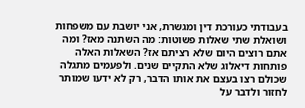בעבודתי כעורכת דין ומגשרת, אני יושבת עם משפחות ושואלת שתי שאלות פשוטות: מה השתנה מאז? ומה אתם רוצים היום שלא רציתם אז? השאלות האלה פותחות דיאלוג שלא התקיים שנים. ולפעמים מתגלה שכולם רצו בעצם את אותו הדבר, רק לא ידעו שמותר לחזור ולדבר על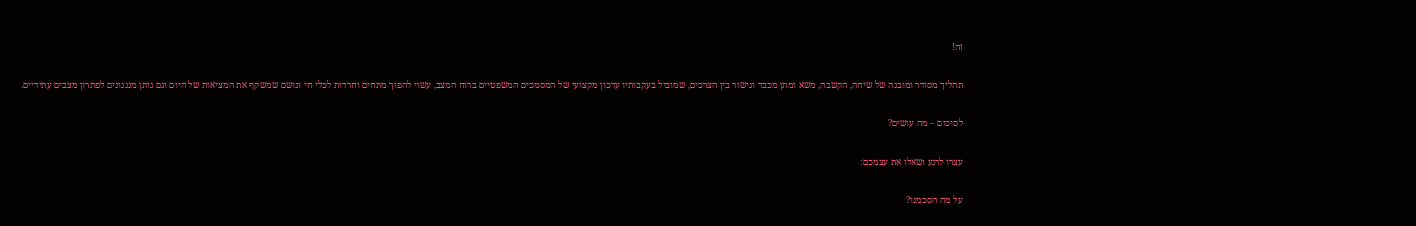זה!

תהליך מסודר ומובנה של שיחה, הקשבה, משא ומתן מכבד וגישור בין הצרכים, שמוביל בעקבותיו עדכון מקצועי של המסמכים המשפטיים ברוח המצב, עשוי להפוך מתחים וחרדות לכלי חי ונושם שמשקף את המציאות של היום וגם נותן מנגנונים לפתרון מצבים עתידיים.

לסיכום – מה עושים?

עצרו לרגע ושאלו את עצמכם:

על מה הסכמנו?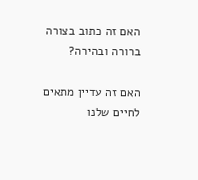האם זה כתוב בצורה ברורה ובהירה?

האם זה עדיין מתאים לחיים שלנו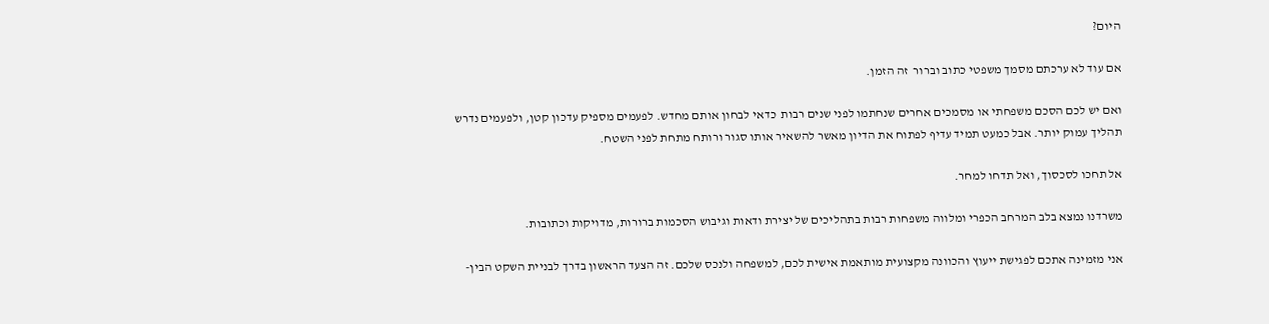היום?

אם עוד לא ערכתם מסמך משפטי כתוב וברור  זה הזמן.

ואם יש לכם הסכם משפחתי או מסמכים אחרים שנחתמו לפני שנים רבות  כדאי לבחון אותם מחדש. לפעמים מספיק עדכון קטן, ולפעמים נדרש תהליך עמוק יותר. אבל כמעט תמיד עדיף לפתוח את הדיון מאשר להשאיר אותו סגור ורותח מתחת לפני השטח.

אל תחכו לסכסוך, ואל תדחו למחר.

משרדנו נמצא בלב המרחב הכפרי ומלווה משפחות רבות בתהליכים של יצירת ודאות וגיבוש הסכמות ברורות, מדויקות וכתובות.

אני מזמינה אתכם לפגישת ייעוץ והכוונה מקצועית מותאמת אישית לכם, למשפחה ולנכס שלכם. זה הצעד הראשון בדרך לבניית השקט הבין-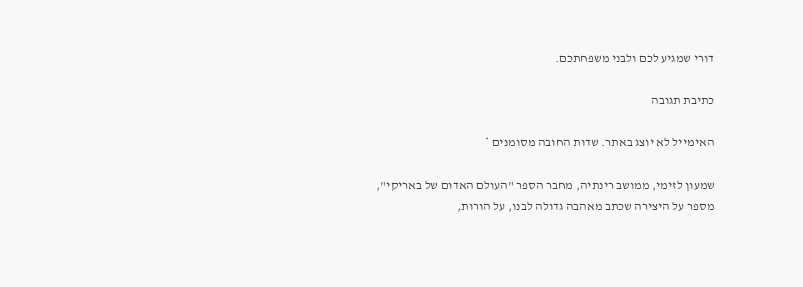דורי שמגיע לכם ולבני משפחתכם.

כתיבת תגובה

האימייל לא יוצג באתר. שדות החובה מסומנים *

שמעון לזימי, ממושב רינתיה, מחבר הספר "העולם האדום של באריקי", מספר על היצירה שכתב מאהבה גדולה לבנו, על הורות,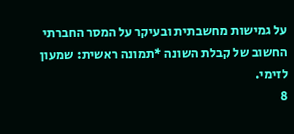על גמישות מחשבתית ובעיקר על המסר החברתי החשוב של קבלת השונה *תמונה ראשית: שמעון לזימי.
8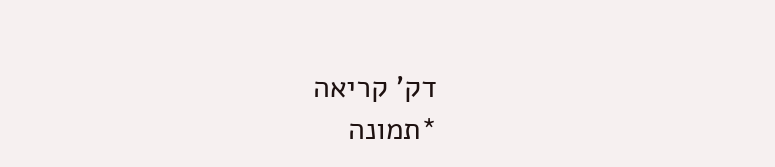דק' קריאה
*תמונה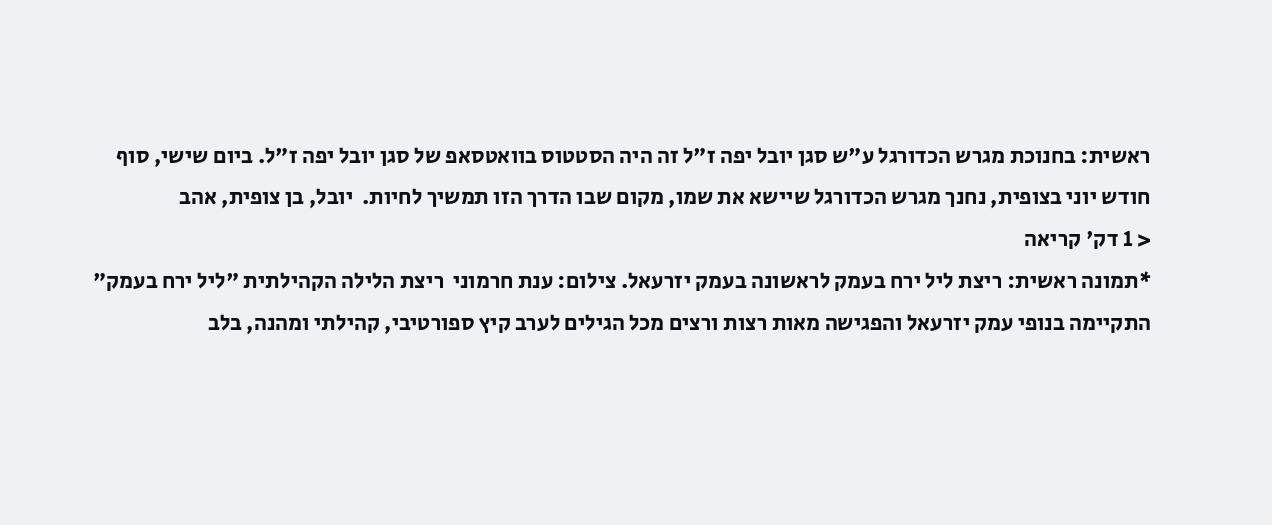ראשית: בחנוכת מגרש הכדורגל ע"ש סגן יובל יפה ז"ל זה היה הסטטוס בוואטסאפ של סגן יובל יפה ז"ל. ביום שישי, סוף חודש יוני בצופית, נחנך מגרש הכדורגל שיישא את שמו, מקום שבו הדרך הזו תמשיך לחיות.  יובל, בן צופית, אהב
< 1 דק' קריאה
*תמונה ראשית: ריצת ליל ירח בעמק לראשונה בעמק יזרעאל. צילום: ענת חרמוני  ריצת הלילה הקהילתית "ליל ירח בעמק" התקיימה בנופי עמק יזרעאל והפגישה מאות רצות ורצים מכל הגילים לערב קיץ ספורטיבי, קהילתי ומהנה, בלב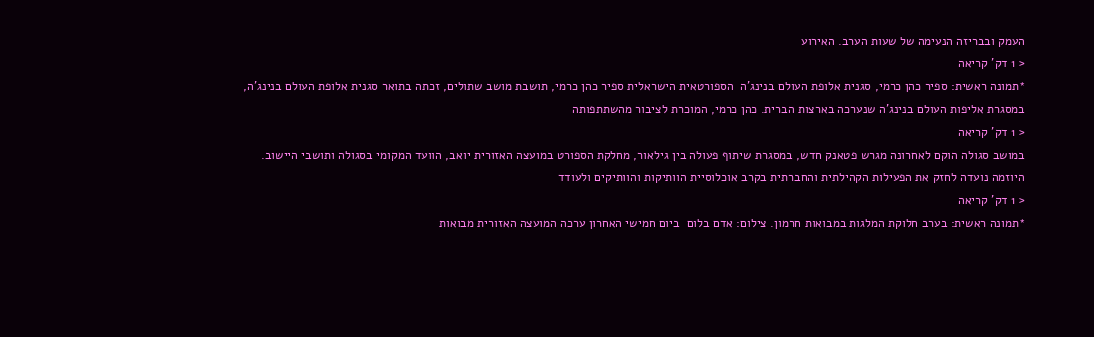העמק ובבריזה הנעימה של שעות הערב. האירוע
< 1 דק' קריאה
*תמונה ראשית: ספיר כהן כרמי, סגנית אלופת העולם בנינג'ה  הספורטאית הישראלית ספיר כהן כרמי, תושבת מושב שתולים, זכתה בתואר סגנית אלופת העולם בנינג'ה, במסגרת אליפות העולם בנינג'ה שנערכה בארצות הברית. כהן כרמי, המוכרת לציבור מהשתתפותה
< 1 דק' קריאה
במושב סגולה הוקם לאחרונה מגרש פטאנק חדש, במסגרת שיתוף פעולה בין גילאור, מחלקת הספורט במועצה האזורית יואב, הוועד המקומי בסגולה ותושבי היישוב. היוזמה נועדה לחזק את הפעילות הקהילתית והחברתית בקרב אוכלוסיית הוותיקות והוותיקים ולעודד
< 1 דק' קריאה
*תמונה ראשית: בערב חלוקת המלגות במבואות חרמון. צילום: אדם בלום  ביום חמישי האחרון ערכה המועצה האזורית מבואות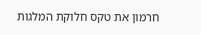חרמון את טקס חלוקת המלגות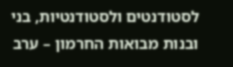לסטודנטים ולסטודנטיות, בני ובנות מבואות החרמון – ערב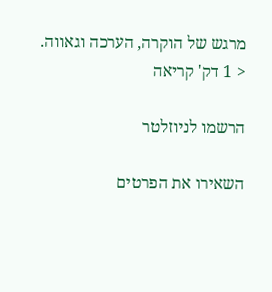מרגש של הוקרה, הערכה וגאווה.
< 1 דק' קריאה

הרשמו לניוזלטר

השאירו את הפרטים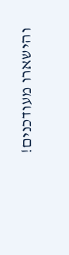והישארו מעודכנים!